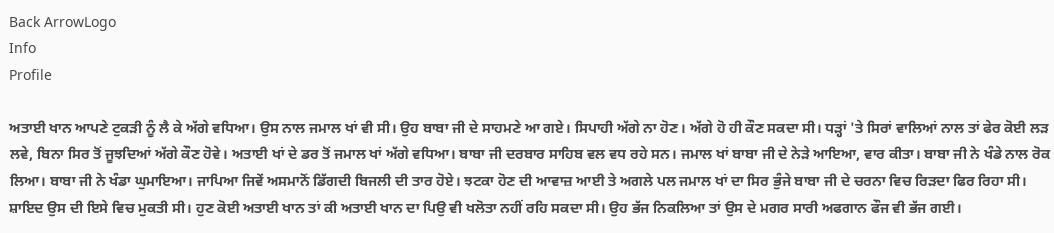Back ArrowLogo
Info
Profile

ਅਤਾਈ ਖਾਨ ਆਪਣੇ ਟੁਕੜੀ ਨੂੰ ਲੈ ਕੇ ਅੱਗੇ ਵਧਿਆ। ਉਸ ਨਾਲ ਜਮਾਲ ਖਾਂ ਵੀ ਸੀ। ਉਹ ਬਾਬਾ ਜੀ ਦੇ ਸਾਹਮਣੇ ਆ ਗਏ। ਸਿਪਾਹੀ ਅੱਗੇ ਨਾ ਹੋਣ। ਅੱਗੇ ਹੋ ਹੀ ਕੌਣ ਸਕਦਾ ਸੀ। ਧੜ੍ਹਾਂ 'ਤੇ ਸਿਰਾਂ ਵਾਲਿਆਂ ਨਾਲ ਤਾਂ ਫੇਰ ਕੋਈ ਲੜ ਲਵੇ, ਬਿਨਾ ਸਿਰ ਤੋਂ ਜੂਝਦਿਆਂ ਅੱਗੇ ਕੌਣ ਹੋਵੇ। ਅਤਾਈ ਖਾਂ ਦੇ ਡਰ ਤੋਂ ਜਮਾਲ ਖਾਂ ਅੱਗੇ ਵਧਿਆ। ਬਾਬਾ ਜੀ ਦਰਬਾਰ ਸਾਹਿਬ ਵਲ ਵਧ ਰਹੇ ਸਨ। ਜਮਾਲ ਖਾਂ ਬਾਬਾ ਜੀ ਦੇ ਨੇੜੇ ਆਇਆ, ਵਾਰ ਕੀਤਾ। ਬਾਬਾ ਜੀ ਨੇ ਖੰਡੇ ਨਾਲ ਰੋਕ ਲਿਆ। ਬਾਬਾ ਜੀ ਨੇ ਖੰਡਾ ਘੁਮਾਇਆ। ਜਾਪਿਆ ਜਿਵੇਂ ਅਸਮਾਨੋਂ ਡਿੱਗਦੀ ਬਿਜਲੀ ਦੀ ਤਾਰ ਹੋਏ। ਝਟਕਾ ਹੋਣ ਦੀ ਆਵਾਜ਼ ਆਈ ਤੇ ਅਗਲੇ ਪਲ ਜਮਾਲ ਖਾਂ ਦਾ ਸਿਰ ਭੁੰਜੇ ਬਾਬਾ ਜੀ ਦੇ ਚਰਨਾ ਵਿਚ ਰਿੜਦਾ ਫਿਰ ਰਿਹਾ ਸੀ। ਸ਼ਾਇਦ ਉਸ ਦੀ ਇਸੇ ਵਿਚ ਮੁਕਤੀ ਸੀ। ਹੁਣ ਕੋਈ ਅਤਾਈ ਖਾਨ ਤਾਂ ਕੀ ਅਤਾਈ ਖਾਨ ਦਾ ਪਿਉ ਵੀ ਖਲੋਤਾ ਨਹੀਂ ਰਹਿ ਸਕਦਾ ਸੀ। ਉਹ ਭੱਜ ਨਿਕਲਿਆ ਤਾਂ ਉਸ ਦੇ ਮਗਰ ਸਾਰੀ ਅਫਗਾਨ ਫੌਜ ਵੀ ਭੱਜ ਗਈ।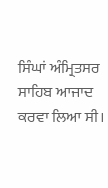ਸਿੰਘਾਂ ਅੰਮ੍ਰਿਤਸਰ ਸਾਹਿਬ ਆਜਾਦ ਕਰਵਾ ਲਿਆ ਸੀ।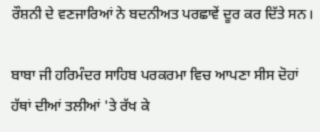ਰੌਸ਼ਨੀ ਦੇ ਵਣਜਾਰਿਆਂ ਨੇ ਬਦਨੀਅਤ ਪਰਛਾਵੇਂ ਦੂਰ ਕਰ ਦਿੱਤੇ ਸਨ।

ਬਾਬਾ ਜੀ ਹਰਿਮੰਦਰ ਸਾਹਿਬ ਪਰਕਰਮਾ ਵਿਚ ਆਪਣਾ ਸੀਸ ਦੋਹਾਂ ਹੱਥਾਂ ਦੀਆਂ ਤਲੀਆਂ 'ਤੇ ਰੱਖ ਕੇ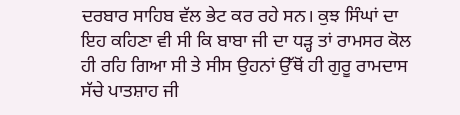ਦਰਬਾਰ ਸਾਹਿਬ ਵੱਲ ਭੇਟ ਕਰ ਰਹੇ ਸਨ। ਕੁਝ ਸਿੰਘਾਂ ਦਾ ਇਹ ਕਹਿਣਾ ਵੀ ਸੀ ਕਿ ਬਾਬਾ ਜੀ ਦਾ ਧੜ੍ਹ ਤਾਂ ਰਾਮਸਰ ਕੋਲ ਹੀ ਰਹਿ ਗਿਆ ਸੀ ਤੇ ਸੀਸ ਉਹਨਾਂ ਉੱਥੋਂ ਹੀ ਗੁਰੂ ਰਾਮਦਾਸ ਸੱਚੇ ਪਾਤਸ਼ਾਹ ਜੀ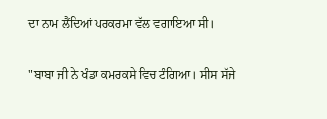ਦਾ ਨਾਮ ਲੈਂਦਿਆਂ ਪਰਕਰਮਾ ਵੱਲ ਵਗਾਇਆ ਸੀ।

"ਬਾਬਾ ਜੀ ਨੇ ਖੰਡਾ ਕਮਰਕਸੇ ਵਿਚ ਟੰਗਿਆ। ਸੀਸ ਸੱਜੇ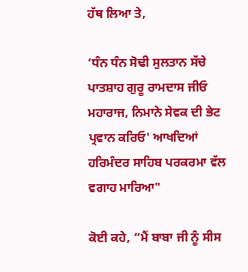ਹੱਥ ਲਿਆ ਤੇ,

‘ਧੰਨ ਧੰਨ ਸੋਢੀ ਸੁਲਤਾਨ ਸੱਚੇ ਪਾਤਸ਼ਾਹ ਗੁਰੂ ਰਾਮਦਾਸ ਜੀਓ ਮਹਾਰਾਜ, ਨਿਮਾਨੇ ਸੇਵਕ ਦੀ ਭੇਟ ਪ੍ਰਵਾਨ ਕਰਿਓ' ਆਖਦਿਆਂ ਹਰਿਮੰਦਰ ਸਾਹਿਬ ਪਰਕਰਮਾ ਵੱਲ ਵਗਾਹ ਮਾਰਿਆ"

ਕੋਈ ਕਹੇ, “ਮੈਂ ਬਾਬਾ ਜੀ ਨੂੰ ਸੀਸ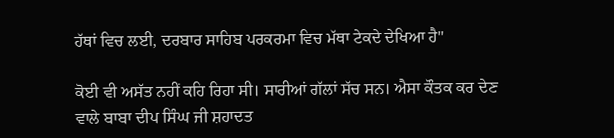ਹੱਥਾਂ ਵਿਚ ਲਈ, ਦਰਬਾਰ ਸਾਹਿਬ ਪਰਕਰਮਾ ਵਿਚ ਮੱਥਾ ਟੇਕਦੇ ਦੇਖਿਆ ਹੈ"

ਕੋਈ ਵੀ ਅਸੱਤ ਨਹੀਂ ਕਹਿ ਰਿਹਾ ਸੀ। ਸਾਰੀਆਂ ਗੱਲਾਂ ਸੱਚ ਸਨ। ਐਸਾ ਕੌਤਕ ਕਰ ਦੇਣ ਵਾਲੇ ਬਾਬਾ ਦੀਪ ਸਿੰਘ ਜੀ ਸ਼ਹਾਦਤ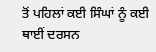ਤੋਂ ਪਹਿਲਾਂ ਕਈ ਸਿੰਘਾਂ ਨੂੰ ਕਈ ਥਾਈਂ ਦਰਸਨ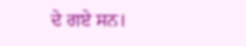ਦੇ ਗਏ ਸਨ।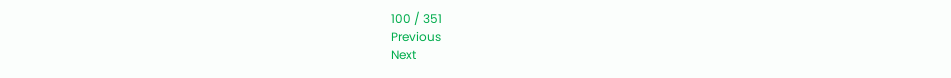100 / 351
Previous
Next